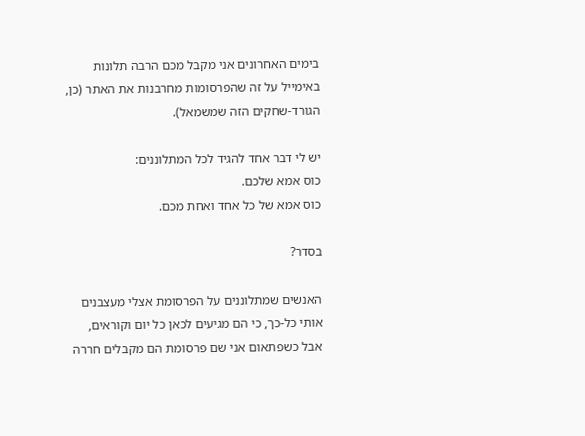בימים האחרונים אני מקבל מכם הרבה תלונות באימייל על זה שהפרסומות מחרבנות את האתר (כן, הגורד-שחקים הזה שמשמאל).

יש לי דבר אחד להגיד לכל המתלוננים:
כוס אמא שלכם.
כוס אמא של כל אחד ואחת מכם.

בסדר?

האנשים שמתלוננים על הפרסומת אצלי מעצבנים אותי כל-כך, כי הם מגיעים לכאן כל יום וקוראים, אבל כשפתאום אני שם פרסומת הם מקבלים חררה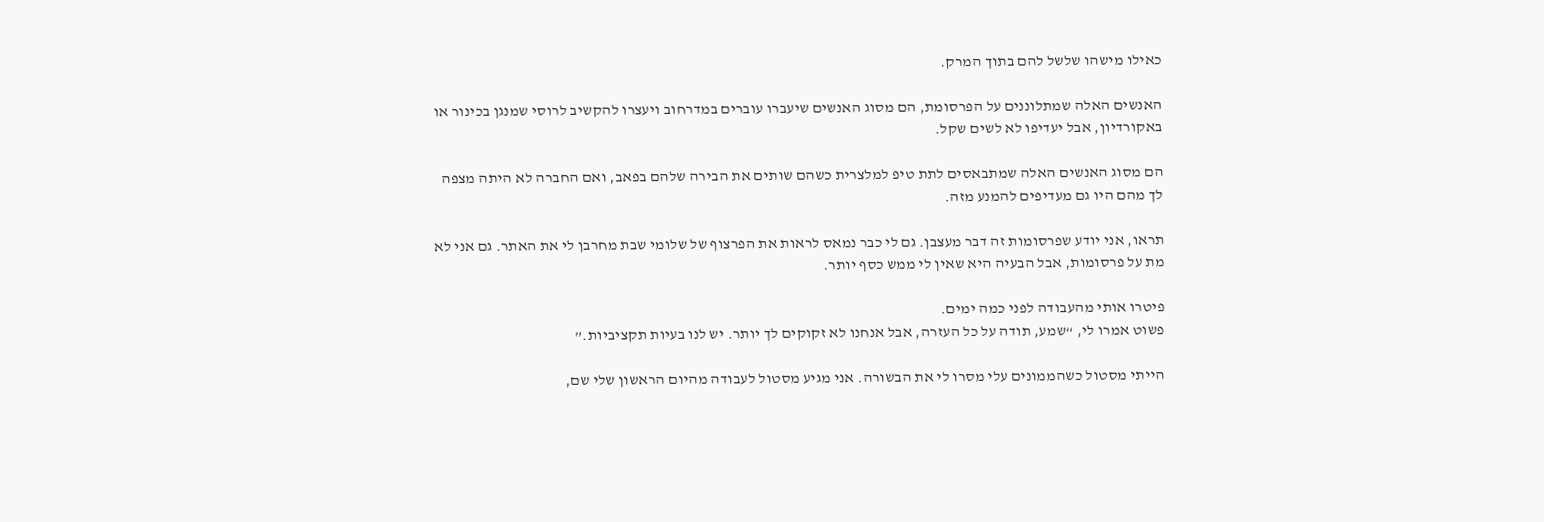כאילו מישהו שלשל להם בתוך המרק.

האנשים האלה שמתלוננים על הפרסומת, הם מסוג האנשים שיעברו עוברים במדרחוב ויעצרו להקשיב לרוסי שמנגן בכינור או באקורדיון, אבל יעדיפו לא לשים שקל.

הם מסוג האנשים האלה שמתבאסים לתת טיפ למלצרית כשהם שותים את הבירה שלהם בפאב, ואם החברה לא היתה מצפה לך מהם היו גם מעדיפים להמנע מזה.

תראו, אני יודע שפרסומות זה דבר מעצבן. גם לי כבר נמאס לראות את הפרצוף של שלומי שבת מחרבן לי את האתר. גם אני לא מת על פרסומות, אבל הבעיה היא שאין לי ממש כסף יותר.

פיטרו אותי מהעבודה לפני כמה ימים.
פשוט אמרו לי, “שמע, תודה על כל העזרה, אבל אנחנו לא זקוקים לך יותר. יש לנו בעיות תקציביות.”

הייתי מסטול כשהממונים עלי מסרו לי את הבשורה. אני מגיע מסטול לעבודה מהיום הראשון שלי שם,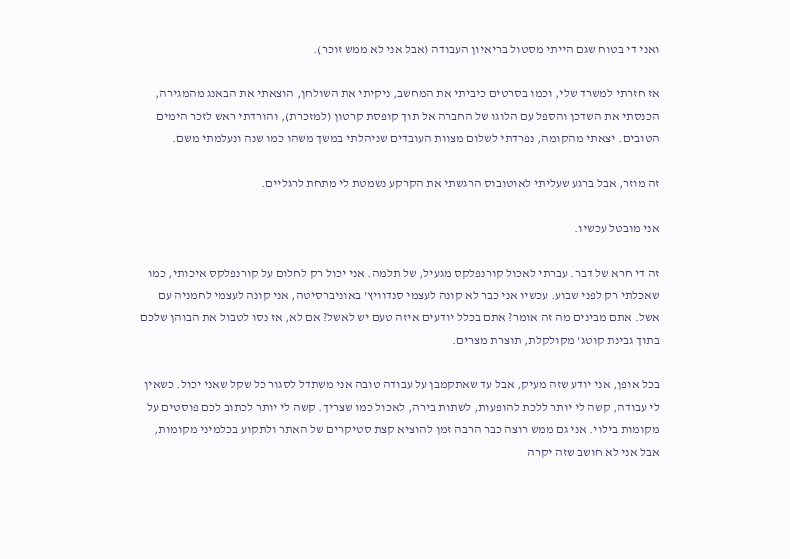ואני די בטוח שגם הייתי מסטול בריאיון העבודה (אבל אני לא ממש זוכר).

אז חזרתי למשרד שלי, וכמו בסרטים כיביתי את המחשב, ניקיתי את השולחן, הוצאתי את הבאנג מהמגירה, הכנסתי את השדכן והספל עם הלוגו של החברה אל תוך קופסת קרטון (למזכרת), והורדתי ראש לזכר הימים הטובים. יצאתי מהקומה, נפרדתי לשלום מצוות העובדים שניהלתי במשך משהו כמו שנה ונעלמתי משם.

זה מוזר, אבל ברגע שעליתי לאוטובוס הרגשתי את הקרקע נשמטת לי מתחת לרגליים.

אני מובטל עכשיו.

זה די חרא של דבר. עברתי לאכול קורנפלקס מגעיל, של תלמה. אני יכול רק לחלום על קורנפלקס איכותי, כמו שאכלתי רק לפני שבוע. עכשיו אני כבר לא קונה לעצמי סנדוויץ’ באוניברסיטה, אני קונה לעצמי לחמניה עם אשל. אתם מבינים מה זה אומר? אתם בכלל יודעים איזה טעם יש לאשל? אם לא, אז נסו לטבול את הבוהן שלכם בתוך גבינת קוטג’ מקולקלת, תוצרת מצרים.

בכל אופן, אני יודע שזה מעיק, אבל עד שאתקמבן על עבודה טובה אני משתדל לסגור כל שקל שאני יכול. כשאין לי עבודה, קשה לי יותר ללכת להופעות, לשתות בירה, לאכול כמו שצריך. קשה לי יותר לכתוב לכם פוסטים על מקומות בילוי. אני גם ממש רוצה כבר הרבה זמן להוציא קצת סטיקרים של האתר ולתקוע בכלמיני מקומות, אבל אני לא חושב שזה יקרה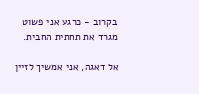בקרוב - כרגע אני פשוט מגרד את תחתית החבית.

אל דאגה, אני אמשיך לזיין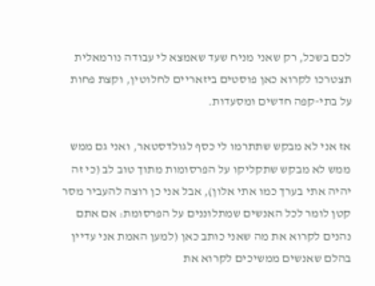לכם בשכל, רק שאני מניח שעד שאמצא לי עבודה נורמאלית תצטרכו לקרוא כאן פוסטים ביזאריים לחלוטין, וקצת פחות על בתי-קפה חדשים ומסעדות.

אז אני לא מבקש שתתרמו לי כסף לגולדסטאר, ואני גם ממש ממש לא מבקש שתקליקו על הפרסומות מתוך טוב לב (כי זה יהיה אתי בערך כמו אתי אלון), אבל אני כן רוצה להעביר מסר קטן לומר לכל האנשים שמתלוננים על הפרסומת: אם אתם נהנים לקרוא את מה שאני כותב כאן (למען האמת אני עדיין בהלם שאנשים ממשיכים לקרוא את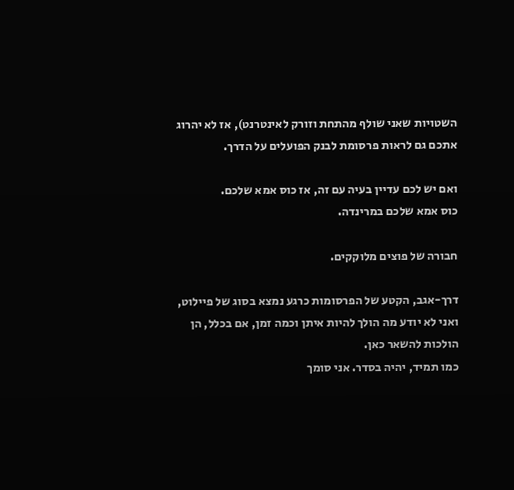השטויות שאני שולף מהתחת וזורק לאינטרנט), אז לא יהרוג אתכם גם לראות פרסומת לבנק הפועלים על הדרך.

ואם יש לכם עדיין בעיה עם זה, אז כוס אמא שלכם.
כוס אמא שלכם במרינדה.

חבורה של פוצים מלוקקים.

דרך-אגב, הקטע של הפרסומות כרגע נמצא בסוג של פיילוט, ואני לא יודע מה הולך להיות איתן וכמה זמן, אם בכלל, הן הולכות להשאר כאן.
כמו תמיד, יהיה בסדר. אני סומך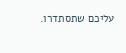עליכם שתסתדרו.